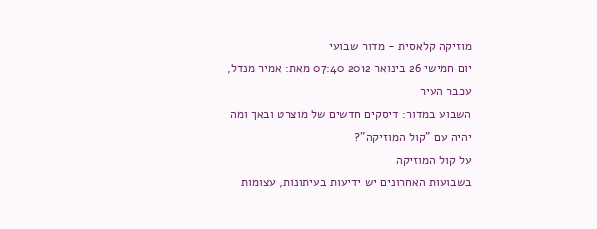מוזיקה קלאסית - מדור שבועי
יום חמישי 26 בינואר 2012 07:40 מאת: אמיר מנדל, עכבר העיר
השבוע במדור: דיסקים חדשים של מוצרט ובאך ומה יהיה עם "קול המוזיקה"?
על קול המוזיקה
בשבועות האחרונים יש ידיעות בעיתונות, עצומות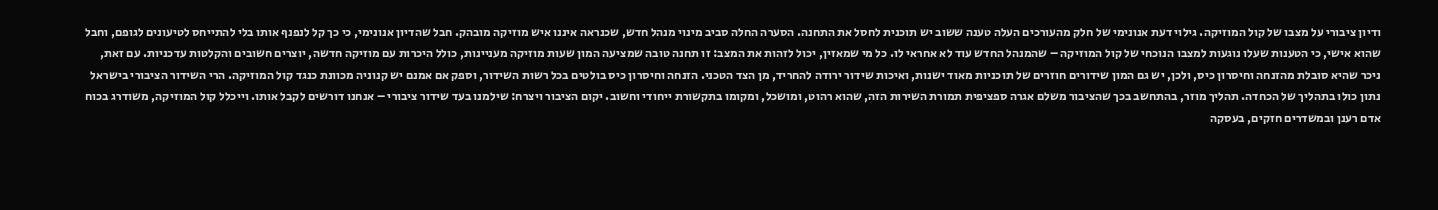ודיון ציבורי על מצבו של קול המוזיקה. גילוי דעת אנונימי של חלק מהעורכים העלה טענה ששוב יש תוכנית לחסל את התחנה. הסערה החלה סביב מינוי מנהל חדש, שכנראה איננו איש מוזיקה מובהק. חבל שהדיון אנונימי, כי כך קל לנפנף אותו בלי להתייחס לטיעונים לגופם, וחבל שהוא אישי, כי הטענות שעלו נוגעות למצבו הנוכחי של קול המוזיקה – שהמנהל החדש עוד לא אחראי לו. כל מי שמאזין, יכול לזהות את המצב: זו תחנה טובה שמציעה המון שעות מוזיקה מעניינות, כולל היכרות עם מוזיקה חדשה, יוצרים חשובים והקלטות עדכניות. עם זאת, ניכר שהיא סובלת מהזנחה וחיסרון כיס, ולכן, יש גם המון שידורים חוזרים של תוכניות מאוד ישנות, ואיכות שידור ירודה להחריד, מן הצד הטכני. הזנחה וחיסרון כיס בולטים בכל רשות השידור, וספק אם אמנם יש קנוניה מכוונת כנגד קול המוזיקה. הרי השידור הציבורי בישראל נתון כולו בתהליך של הכחדה. תהליך מוזר, בהתחשב בכך שהציבור משלם אגרה ספציפית תמורת השירות הזה, שהוא רהוט, ומושכל, ומקומו בתקשורת ייחודי וחשוב. יקום הציבור ויצרח: שילמנו בעד שידור ציבורי – אנחנו דורשים לקבל אותו. וייכלל קול המוזיקה, משודרג בכוח אדם רענן ובמשדרים חזקים, בעסקה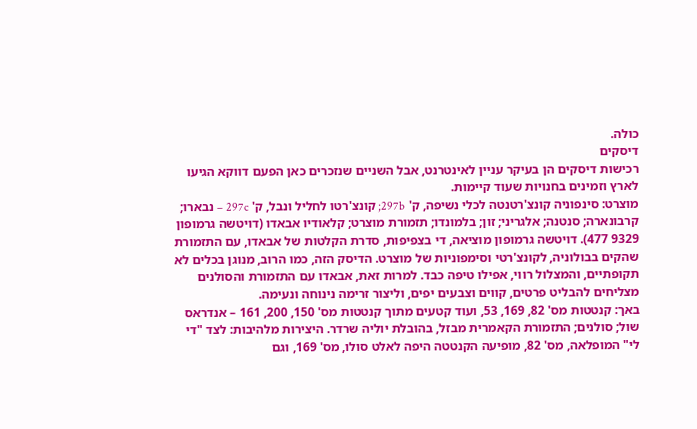כולה.
דיסקים
רכישות דיסקים הן בעיקר עניין לאינטרנט, אבל השניים שנזכרים כאן הפעם דווקא הגיעו לארץ וזמינים בחנויות שעוד קיימות.
מוצרט: סינפוניה קונצ'רטנטה לכלי נשיפה, ק' 297b; קונצ'רטו לחליל ונבל, ק' 297c – נבארו; קרבונארה; סנטנה; אלגריני; זון; בלמונדו; תזמורת מוצרט; קלאודיו אבאדו (דויטשה גרמופון 9329 477). דויטשה גרמופון מוציאה, די בצפיפות, סדרת הקלטות של אבאדו, עם התזמורת שהקים בבולוניה, לקונצ'רטי וסימפוניות של מוצרט. הדיסק הזה, כמו הרוב, מנוגן בכלים לא תקופתיים, והמצלול רווי, אפילו טיפה כבד. למרות זאת, אבאדו עם התזמורת והסולנים מצליחים להבליט פרטים, קווים וצבעים יפים, וליצור זרימה נינוחה ונעימה.
באך: קנטטות מס' 82, 169, 53, ועוד קטעים מתוך קנטטות מס' 150, 200, 161 – אנדראס שול; סולנים; התזמורת הקאמרית מבזל, בהובלת יוליה שרדר. היצירות מלהיבות: לצד "די לי" המופלאה, מס' 82, מופיעה הקנטטה היפה לאלט סולו, מס' 169, וגם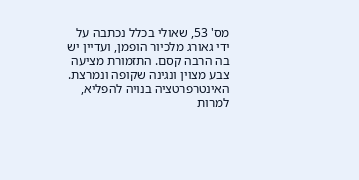מס' 53, שאולי בכלל נכתבה על ידי גאורג מלכיור הופמן, ועדיין יש בה הרבה קסם. התזמורת מציעה צבע מצוין ונגינה שקופה ונמרצת. האינטרפרטציה בנויה להפליא, למרות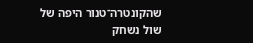שהקונטרה־טנור היפה של שול נשחק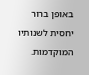באופן ברור יחסית לשנותיו המוקדמות.